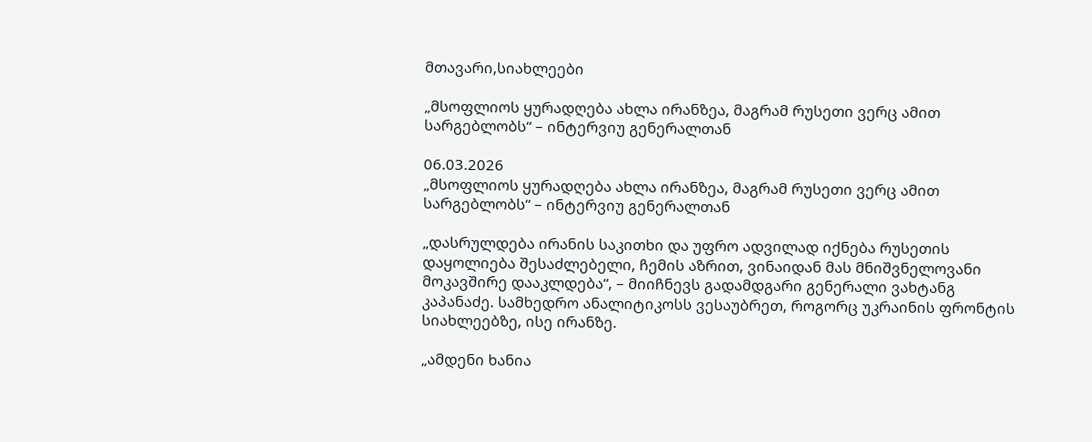მთავარი,სიახლეები

„მსოფლიოს ყურადღება ახლა ირანზეა, მაგრამ რუსეთი ვერც ამით სარგებლობს“ – ინტერვიუ გენერალთან

06.03.2026
„მსოფლიოს ყურადღება ახლა ირანზეა, მაგრამ რუსეთი ვერც ამით სარგებლობს“ – ინტერვიუ გენერალთან

„დასრულდება ირანის საკითხი და უფრო ადვილად იქნება რუსეთის დაყოლიება შესაძლებელი, ჩემის აზრით, ვინაიდან მას მნიშვნელოვანი მოკავშირე დააკლდება“, – მიიჩნევს გადამდგარი გენერალი ვახტანგ კაპანაძე. სამხედრო ანალიტიკოსს ვესაუბრეთ, როგორც უკრაინის ფრონტის სიახლეებზე, ისე ირანზე.

„ამდენი ხანია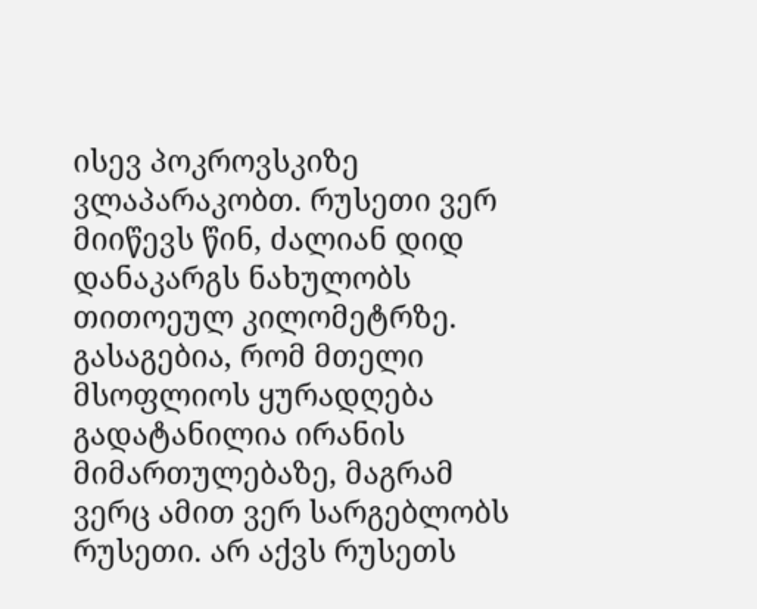ისევ პოკროვსკიზე ვლაპარაკობთ. რუსეთი ვერ მიიწევს წინ, ძალიან დიდ დანაკარგს ნახულობს თითოეულ კილომეტრზე. გასაგებია, რომ მთელი მსოფლიოს ყურადღება გადატანილია ირანის მიმართულებაზე, მაგრამ ვერც ამით ვერ სარგებლობს რუსეთი. არ აქვს რუსეთს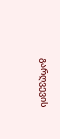გარღვევის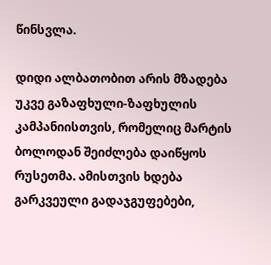წინსვლა.

დიდი ალბათობით არის მზადება უკვე გაზაფხული-ზაფხულის კამპანიისთვის, რომელიც მარტის ბოლოდან შეიძლება დაიწყოს რუსეთმა. ამისთვის ხდება გარკვეული გადაჯგუფებები,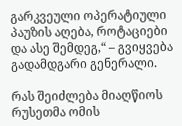გარკვეული ოპერატიული პაუზის აღება, როტაციები და ასე შემდეგ,“ – გვიყვება გადამდგარი გენერალი.

რას შეიძლება მიაღწიოს რუსეთმა ომის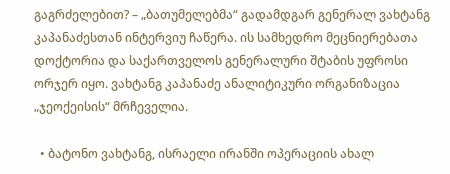გაგრძელებით? – „ბათუმელებმა“ გადამდგარ გენერალ ვახტანგ კაპანაძესთან ინტერვიუ ჩაწერა. ის სამხედრო მეცნიერებათა დოქტორია და საქართველოს გენერალური შტაბის უფროსი ორჯერ იყო. ვახტანგ კაპანაძე ანალიტიკური ორგანიზაცია „ჯეოქეისის“ მრჩეველია.

  • ბატონო ვახტანგ, ისრაელი ირანში ოპერაციის ახალ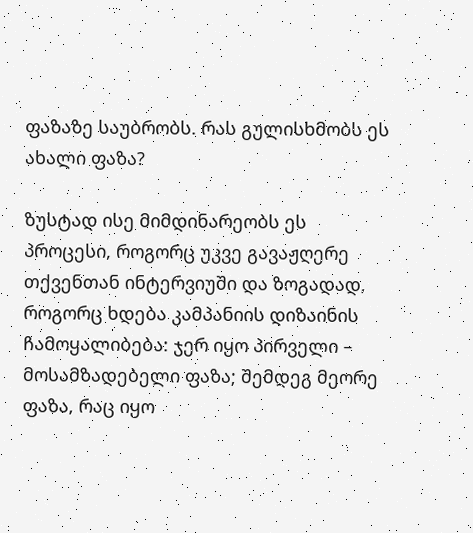ფაზაზე საუბრობს. რას გულისხმობს ეს ახალი ფაზა?

ზუსტად ისე მიმდინარეობს ეს პროცესი, როგორც უკვე გავაჟღერე თქვენთან ინტერვიუში და ზოგადად, როგორც ხდება კამპანიის დიზაინის ჩამოყალიბება: ჯერ იყო პირველი – მოსამზადებელი ფაზა; შემდეგ მეორე ფაზა, რაც იყო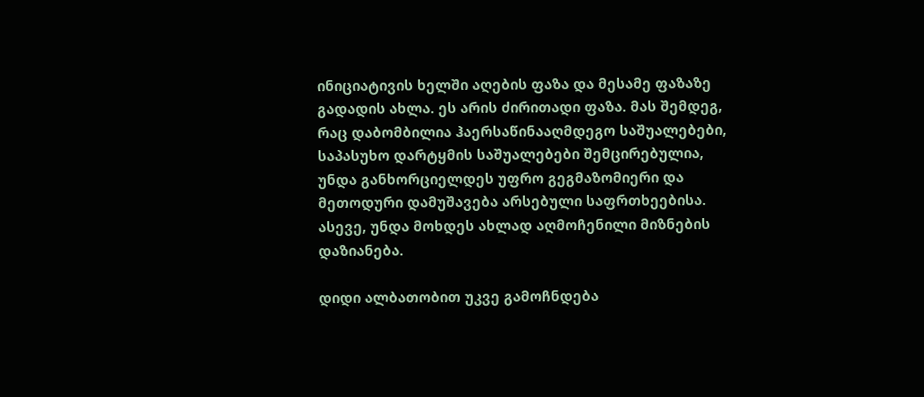ინიციატივის ხელში აღების ფაზა და მესამე ფაზაზე გადადის ახლა. ეს არის ძირითადი ფაზა. მას შემდეგ, რაც დაბომბილია ჰაერსაწინააღმდეგო საშუალებები, საპასუხო დარტყმის საშუალებები შემცირებულია, უნდა განხორციელდეს უფრო გეგმაზომიერი და მეთოდური დამუშავება არსებული საფრთხეებისა. ასევე, უნდა მოხდეს ახლად აღმოჩენილი მიზნების დაზიანება.

დიდი ალბათობით უკვე გამოჩნდება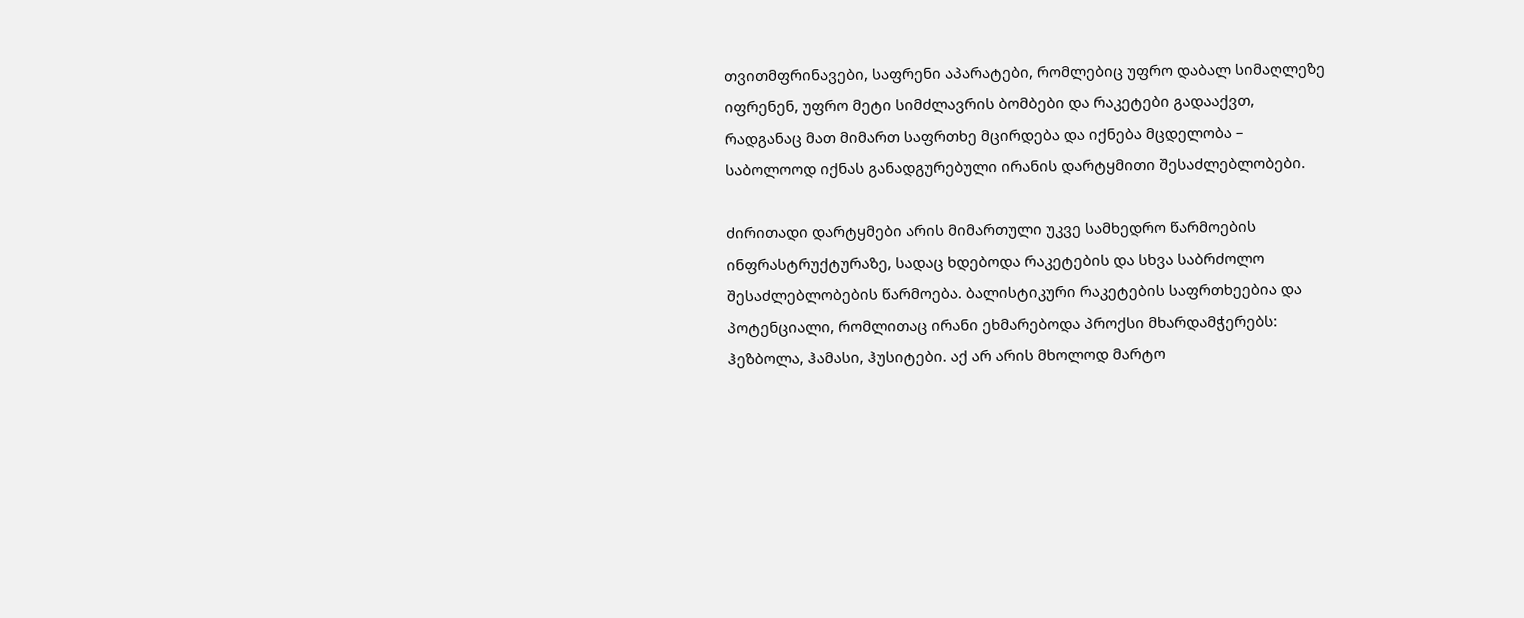თვითმფრინავები, საფრენი აპარატები, რომლებიც უფრო დაბალ სიმაღლეზე იფრენენ, უფრო მეტი სიმძლავრის ბომბები და რაკეტები გადააქვთ, რადგანაც მათ მიმართ საფრთხე მცირდება და იქნება მცდელობა – საბოლოოდ იქნას განადგურებული ირანის დარტყმითი შესაძლებლობები.

ძირითადი დარტყმები არის მიმართული უკვე სამხედრო წარმოების ინფრასტრუქტურაზე, სადაც ხდებოდა რაკეტების და სხვა საბრძოლო შესაძლებლობების წარმოება. ბალისტიკური რაკეტების საფრთხეებია და პოტენციალი, რომლითაც ირანი ეხმარებოდა პროქსი მხარდამჭერებს: ჰეზბოლა, ჰამასი, ჰუსიტები. აქ არ არის მხოლოდ მარტო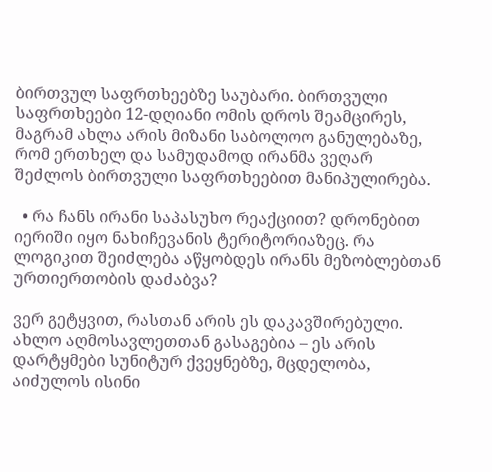ბირთვულ საფრთხეებზე საუბარი. ბირთვული საფრთხეები 12-დღიანი ომის დროს შეამცირეს, მაგრამ ახლა არის მიზანი საბოლოო განულებაზე, რომ ერთხელ და სამუდამოდ ირანმა ვეღარ შეძლოს ბირთვული საფრთხეებით მანიპულირება.

  • რა ჩანს ირანი საპასუხო რეაქციით? დრონებით იერიში იყო ნახიჩევანის ტერიტორიაზეც. რა ლოგიკით შეიძლება აწყობდეს ირანს მეზობლებთან ურთიერთობის დაძაბვა?

ვერ გეტყვით, რასთან არის ეს დაკავშირებული. ახლო აღმოსავლეთთან გასაგებია – ეს არის დარტყმები სუნიტურ ქვეყნებზე, მცდელობა, აიძულოს ისინი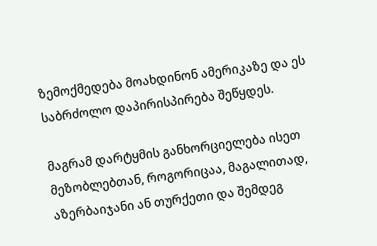ზემოქმედება მოახდინონ ამერიკაზე და ეს საბრძოლო დაპირისპირება შეწყდეს.

მაგრამ დარტყმის განხორციელება ისეთ მეზობლებთან, როგორიცაა, მაგალითად, აზერბაიჯანი ან თურქეთი და შემდეგ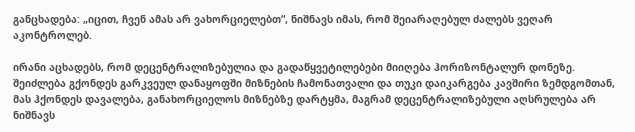განცხადება: „იცით, ჩვენ ამას არ ვახორციელებთ“, ნიშნავს იმას, რომ შეიარაღებულ ძალებს ვეღარ აკონტროლებ.

ირანი აცხადებს, რომ დეცენტრალიზებულია და გადაწყვეტილებები მიიღება ჰორიზონტალურ დონეზე. შეიძლება გქონდეს გარკვეულ დანაყოფში მიზნების ჩამონათვალი და თუკი დაიკარგება კავშირი ზემდგომთან, მას ჰქონდეს დავალება, განახორციელოს მიზნებზე დარტყმა, მაგრამ დეცენტრალიზებული აღსრულება არ ნიშნავს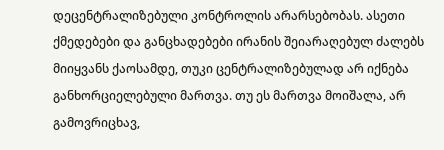დეცენტრალიზებული კონტროლის არარსებობას. ასეთი ქმედებები და განცხადებები ირანის შეიარაღებულ ძალებს მიიყვანს ქაოსამდე, თუკი ცენტრალიზებულად არ იქნება განხორციელებული მართვა. თუ ეს მართვა მოიშალა, არ გამოვრიცხავ,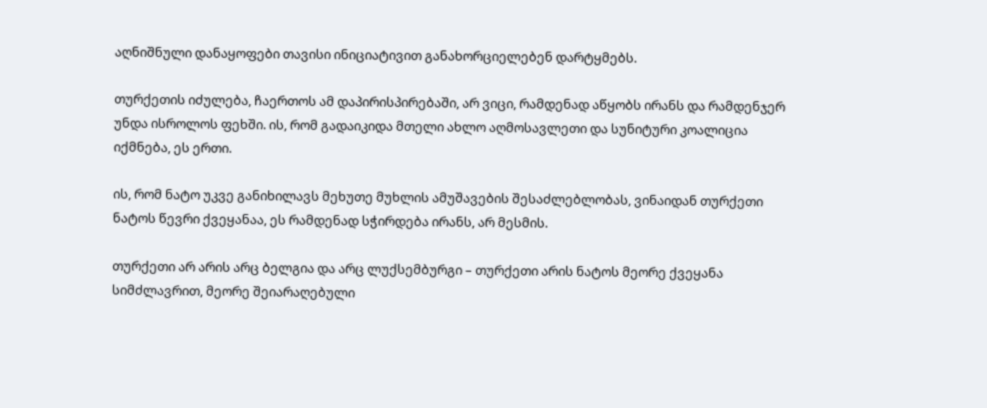აღნიშნული დანაყოფები თავისი ინიციატივით განახორციელებენ დარტყმებს.

თურქეთის იძულება, ჩაერთოს ამ დაპირისპირებაში, არ ვიცი, რამდენად აწყობს ირანს და რამდენჯერ უნდა ისროლოს ფეხში. ის, რომ გადაიკიდა მთელი ახლო აღმოსავლეთი და სუნიტური კოალიცია იქმნება, ეს ერთი.

ის, რომ ნატო უკვე განიხილავს მეხუთე მუხლის ამუშავების შესაძლებლობას, ვინაიდან თურქეთი ნატოს წევრი ქვეყანაა, ეს რამდენად სჭირდება ირანს, არ მესმის.

თურქეთი არ არის არც ბელგია და არც ლუქსემბურგი – თურქეთი არის ნატოს მეორე ქვეყანა სიმძლავრით, მეორე შეიარაღებული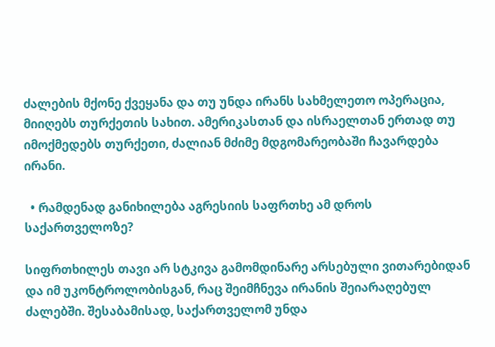ძალების მქონე ქვეყანა და თუ უნდა ირანს სახმელეთო ოპერაცია, მიიღებს თურქეთის სახით. ამერიკასთან და ისრაელთან ერთად თუ იმოქმედებს თურქეთი, ძალიან მძიმე მდგომარეობაში ჩავარდება ირანი.

  • რამდენად განიხილება აგრესიის საფრთხე ამ დროს საქართველოზე?

სიფრთხილეს თავი არ სტკივა გამომდინარე არსებული ვითარებიდან და იმ უკონტროლობისგან, რაც შეიმჩნევა ირანის შეიარაღებულ ძალებში. შესაბამისად, საქართველომ უნდა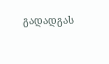გადადგას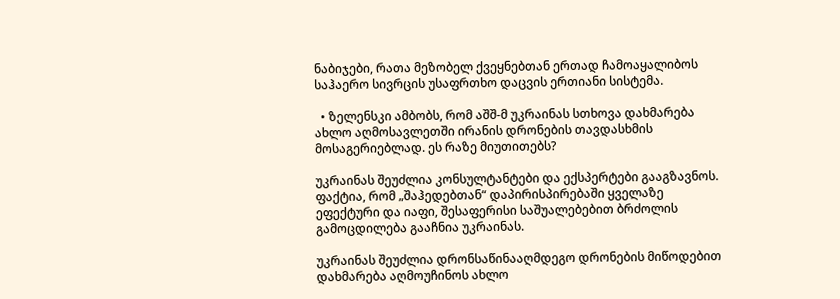ნაბიჯები, რათა მეზობელ ქვეყნებთან ერთად ჩამოაყალიბოს საჰაერო სივრცის უსაფრთხო დაცვის ერთიანი სისტემა.

  • ზელენსკი ამბობს, რომ აშშ-მ უკრაინას სთხოვა დახმარება ახლო აღმოსავლეთში ირანის დრონების თავდასხმის მოსაგერიებლად. ეს რაზე მიუთითებს?

უკრაინას შეუძლია კონსულტანტები და ექსპერტები გააგზავნოს. ფაქტია, რომ „შაჰედებთან“ დაპირისპირებაში ყველაზე ეფექტური და იაფი, შესაფერისი საშუალებებით ბრძოლის გამოცდილება გააჩნია უკრაინას.

უკრაინას შეუძლია დრონსაწინააღმდეგო დრონების მიწოდებით დახმარება აღმოუჩინოს ახლო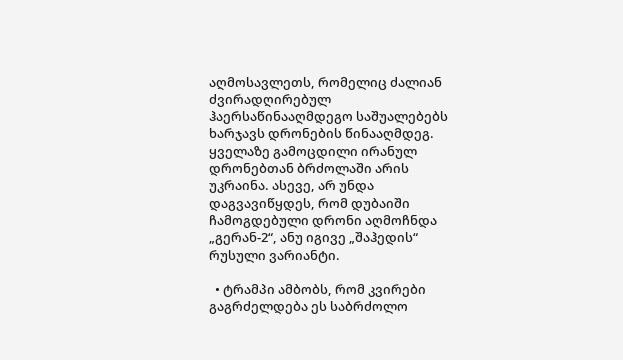აღმოსავლეთს, რომელიც ძალიან ძვირადღირებულ ჰაერსაწინააღმდეგო საშუალებებს ხარჯავს დრონების წინააღმდეგ. ყველაზე გამოცდილი ირანულ დრონებთან ბრძოლაში არის უკრაინა. ასევე, არ უნდა დაგვავიწყდეს, რომ დუბაიში ჩამოგდებული დრონი აღმოჩნდა „გერან-2“, ანუ იგივე „შაჰედის“ რუსული ვარიანტი.

  • ტრამპი ამბობს, რომ კვირები გაგრძელდება ეს საბრძოლო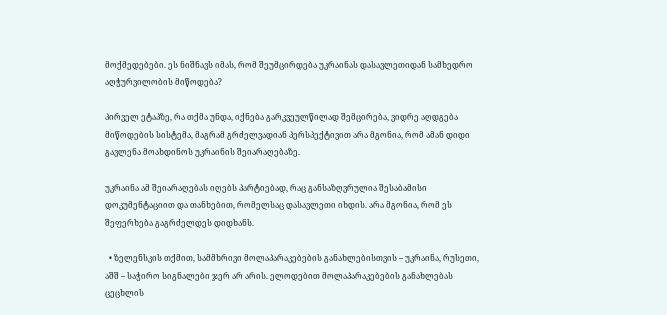მოქმედებები. ეს ნიშნავს იმას, რომ შეუმცირდება უკრაინას დასავლეთიდან სამხედრო აღჭურვილობის მიწოდება?

პირველ ეტაპზე, რა თქმა უნდა, იქნება გარკვეულწილად შემცირება, ვიდრე აღდგება მიწოდების სისტემა, მაგრამ გრძელვადიან პერსპექტივით არა მგონია, რომ ამან დიდი გავლენა მოახდინოს უკრაინის შეიარაღებაზე.

უკრაინა ამ შეიარაღებას იღებს პარტიებად, რაც განსაზღვრულია შესაბამისი დოკუმენტაციით და თანხებით, რომელსაც დასავლეთი იხდის. არა მგონია, რომ ეს შეფერხება გაგრძელდეს დიდხანს.

  • ზელენსკის თქმით, სამმხრივი მოლაპარაკებების განახლებისთვის – უკრაინა, რუსეთი, აშშ – საჭირო სიგნალები ჯერ არ არის. ელოდებით მოლაპარაკებების განახლებას ცეცხლის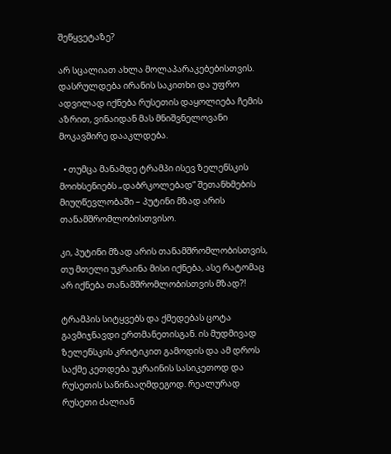შეწყვეტაზე?

არ სცალიათ ახლა მოლაპარაკებებისთვის. დასრულდება ირანის საკითხი და უფრო ადვილად იქნება რუსეთის დაყოლიება ჩემის აზრით, ვინაიდან მას მნიშვნელოვანი მოკავშირე დააკლდება.

  • თუმცა მანამდე ტრამპი ისევ ზელენსკის მოიხსენიებს „დაბრკოლებად“ შეთანხმების მიუღწევლობაში – პუტინი მზად არის თანამშრომლობისთვისო.

კი, პუტინი მზად არის თანამშრომლობისთვის, თუ მთელი უკრაინა მისი იქნება, ასე რატომაც არ იქნება თანამშრომლობისთვის მზად?!

ტრამპის სიტყვებს და ქმედებას ცოტა გავმიჯნავდი ერთმანეთისგან. ის მუდმივად ზელენსკის კრიტიკით გამოდის და ამ დროს საქმე კეთდება უკრაინის სასიკეთოდ და რუსეთის საწინააღმდეგოდ. რეალურად რუსეთი ძალიან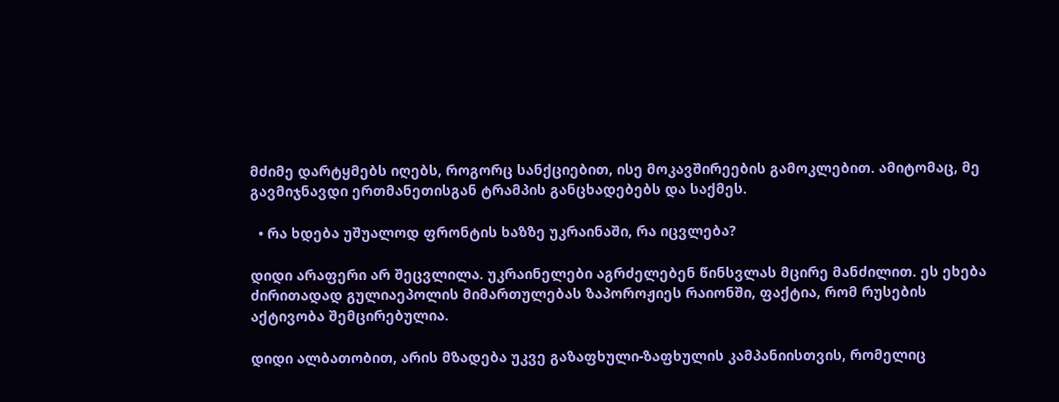მძიმე დარტყმებს იღებს, როგორც სანქციებით, ისე მოკავშირეების გამოკლებით. ამიტომაც, მე გავმიჯნავდი ერთმანეთისგან ტრამპის განცხადებებს და საქმეს.

  • რა ხდება უშუალოდ ფრონტის ხაზზე უკრაინაში, რა იცვლება?

დიდი არაფერი არ შეცვლილა. უკრაინელები აგრძელებენ წინსვლას მცირე მანძილით. ეს ეხება ძირითადად გულიაეპოლის მიმართულებას ზაპოროჟიეს რაიონში, ფაქტია, რომ რუსების აქტივობა შემცირებულია.

დიდი ალბათობით, არის მზადება უკვე გაზაფხული-ზაფხულის კამპანიისთვის, რომელიც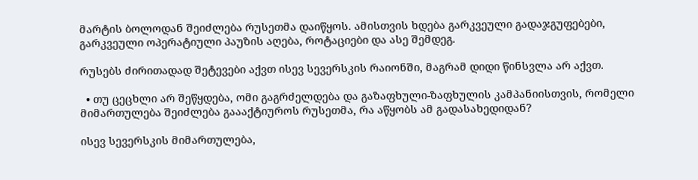მარტის ბოლოდან შეიძლება რუსეთმა დაიწყოს. ამისთვის ხდება გარკვეული გადაჯგუფებები, გარკვეული ოპერატიული პაუზის აღება, როტაციები და ასე შემდეგ.

რუსებს ძირითადად შეტევები აქვთ ისევ სევერსკის რაიონში, მაგრამ დიდი წინსვლა არ აქვთ.

  • თუ ცეცხლი არ შეწყდება, ომი გაგრძელდება და გაზაფხული-ზაფხულის კამპანიისთვის, რომელი მიმართულება შეიძლება გაააქტიუროს რუსეთმა, რა აწყობს ამ გადასახედიდან?

ისევ სევერსკის მიმართულება,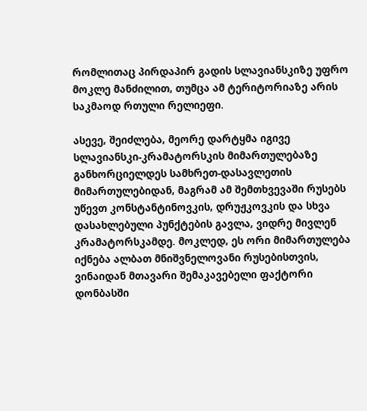რომლითაც პირდაპირ გადის სლავიანსკიზე უფრო მოკლე მანძილით, თუმცა ამ ტერიტორიაზე არის საკმაოდ რთული რელიეფი.

ასევე, შეიძლება, მეორე დარტყმა იგივე სლავიანსკი-კრამატორსკის მიმართულებაზე განხორციელდეს სამხრეთ-დასავლეთის მიმართულებიდან, მაგრამ ამ შემთხვევაში რუსებს უწევთ კონსტანტინოვკის, დრუჟკოვკის და სხვა დასახლებული პუნქტების გავლა, ვიდრე მივლენ კრამატორსკამდე. მოკლედ, ეს ორი მიმართულება იქნება ალბათ მნიშვნელოვანი რუსებისთვის, ვინაიდან მთავარი შემაკავებელი ფაქტორი დონბასში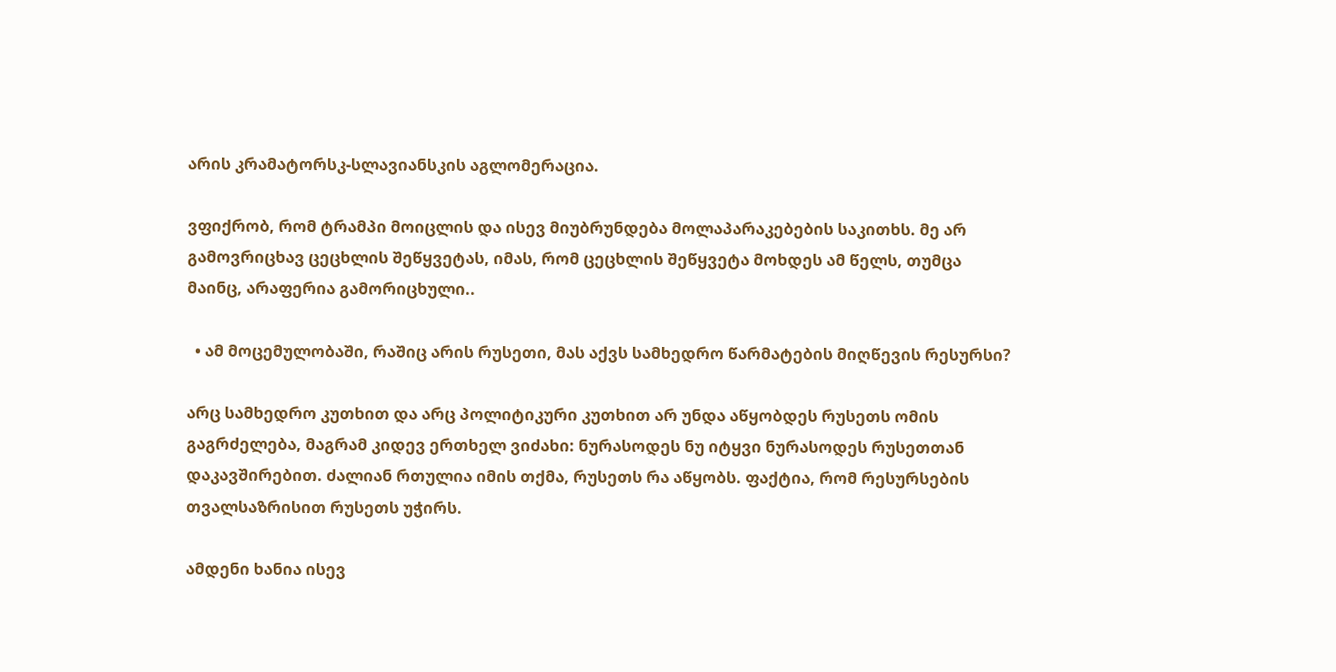არის კრამატორსკ-სლავიანსკის აგლომერაცია.

ვფიქრობ, რომ ტრამპი მოიცლის და ისევ მიუბრუნდება მოლაპარაკებების საკითხს. მე არ გამოვრიცხავ ცეცხლის შეწყვეტას, იმას, რომ ცეცხლის შეწყვეტა მოხდეს ამ წელს, თუმცა მაინც, არაფერია გამორიცხული..

  • ამ მოცემულობაში, რაშიც არის რუსეთი, მას აქვს სამხედრო წარმატების მიღწევის რესურსი?

არც სამხედრო კუთხით და არც პოლიტიკური კუთხით არ უნდა აწყობდეს რუსეთს ომის გაგრძელება, მაგრამ კიდევ ერთხელ ვიძახი: ნურასოდეს ნუ იტყვი ნურასოდეს რუსეთთან დაკავშირებით. ძალიან რთულია იმის თქმა, რუსეთს რა აწყობს. ფაქტია, რომ რესურსების თვალსაზრისით რუსეთს უჭირს.

ამდენი ხანია ისევ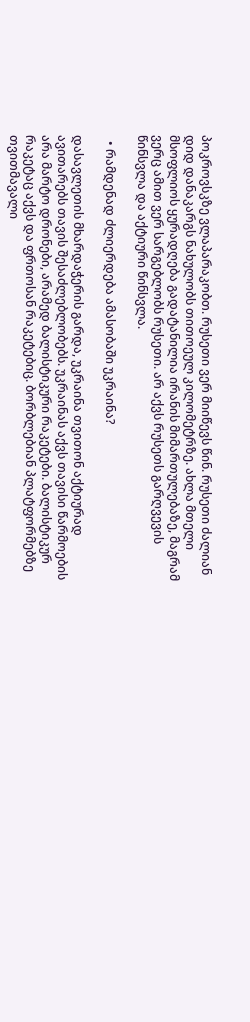პოკროვსკზე ვლაპარაკობთ. რუსეთი ვერ მიიწევს წინ. რუსეთი ძალიან დიდ დანაკარგს ნახულობს თითოეულ კილომეტრზე. ახლა მთელი მსოფლიოს ყურადღება გადატანილია ირანის მიმართულებაზე, მაგრამ ვერც ამით ვერ სარგებლობს რუსეთი. არ აქვს რუსეთს გარღვევის წინსვლა და აქტიური წინსვლა.

  • რამდენად ძლიერდება ამასობაში უკრაინა?

დასავლეთის მხარდაჭერის გარდა, უკრაინა თვითონ აქტიურად ავითარებს თავის შესაძლებლობებს. უკრაინას აქვს თავისი წარმოების არა მარტო დრონები, არამედ ბალისტიკური რაკეტები. ბალისტიკურ რაკეტაც აქვს და ფრთოსან რაკეტებიც. ბორბლებიან პლატფორმებზე თვითმავალი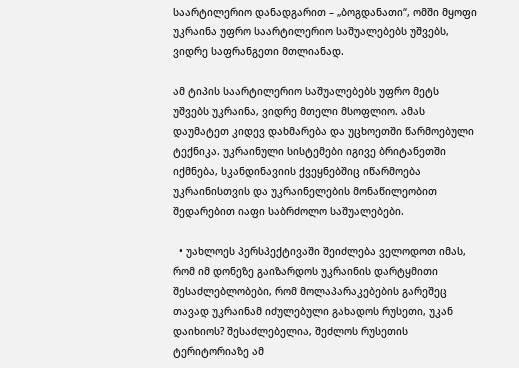საარტილერიო დანადგარით – „ბოგდანათი“, ომში მყოფი უკრაინა უფრო საარტილერიო საშუალებებს უშვებს, ვიდრე საფრანგეთი მთლიანად.

ამ ტიპის საარტილერიო საშუალებებს უფრო მეტს უშვებს უკრაინა, ვიდრე მთელი მსოფლიო. ამას დაუმატეთ კიდევ დახმარება და უცხოეთში წარმოებული ტექნიკა. უკრაინული სისტემები იგივე ბრიტანეთში იქმნება, სკანდინავიის ქვეყნებშიც იწარმოება უკრაინისთვის და უკრაინელების მონაწილეობით შედარებით იაფი საბრძოლო საშუალებები.

  • უახლოეს პერსპექტივაში შეიძლება ველოდოთ იმას, რომ იმ დონეზე გაიზარდოს უკრაინის დარტყმითი შესაძლებლობები, რომ მოლაპარაკებების გარეშეც თავად უკრაინამ იძულებული გახადოს რუსეთი, უკან დაიხიოს? შესაძლებელია, შეძლოს რუსეთის ტერიტორიაზე ამ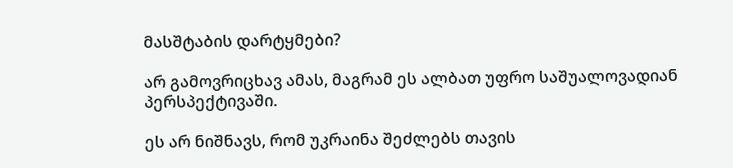მასშტაბის დარტყმები?

არ გამოვრიცხავ ამას, მაგრამ ეს ალბათ უფრო საშუალოვადიან პერსპექტივაში.

ეს არ ნიშნავს, რომ უკრაინა შეძლებს თავის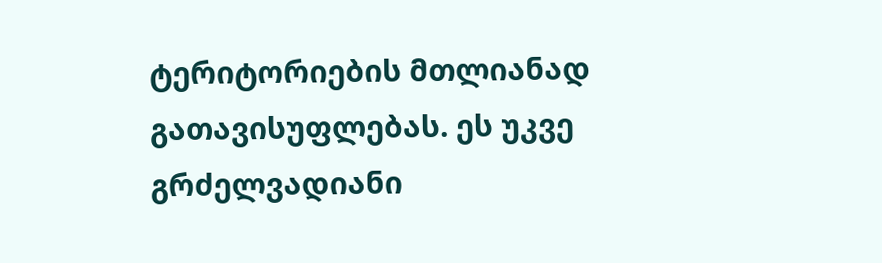ტერიტორიების მთლიანად გათავისუფლებას. ეს უკვე გრძელვადიანი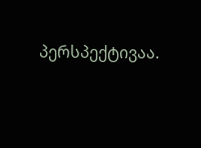პერსპექტივაა.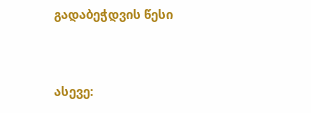გადაბეჭდვის წესი


ასევე: